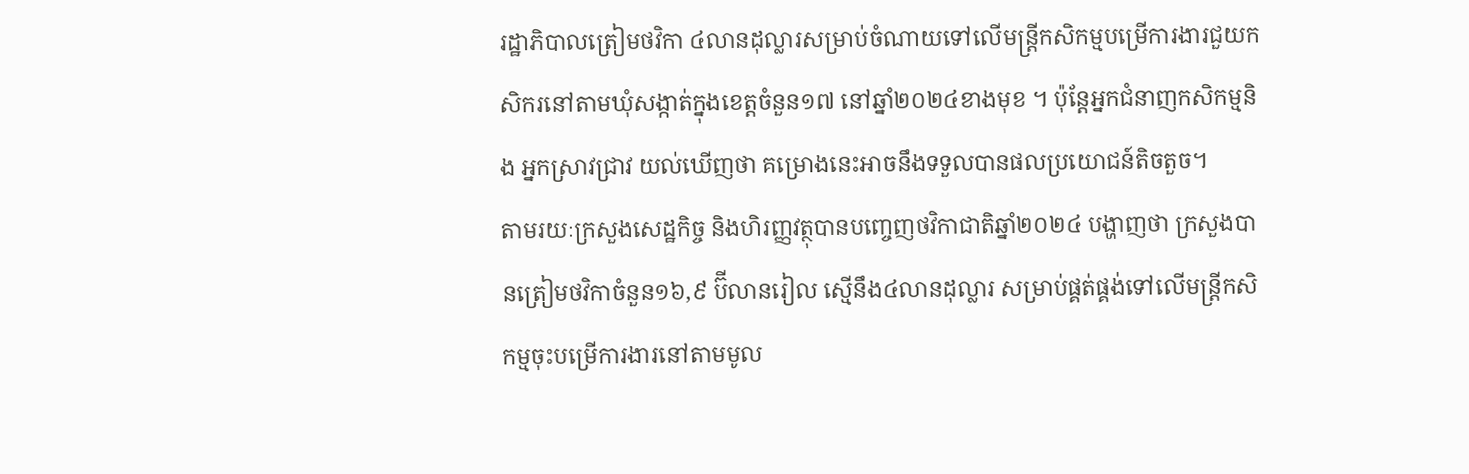រដ្ឋាភិបាលត្រៀមថវិកា ៤លានដុល្លារសម្រាប់ចំណាយទៅលើមន្ត្រីកសិកម្មបម្រើការងារជួយកសិករនៅតាមឃុំសង្កាត់ក្នុងខេត្តចំនួន១៧ នៅឆ្នាំ២០២៤ខាងមុខ ។ ប៉ុន្តែអ្នកជំនាញកសិកម្មនិង អ្នកស្រាវជ្រាវ យល់ឃើញថា គម្រោងនេះអាចនឹងទទួលបានផលប្រយោជន៍តិចតួច។
តាមរយៈក្រសួងសេដ្ឋកិច្ច និងហិរញ្ញវត្ថុបានបញ្ចេញថវិកាជាតិឆ្នាំ២០២៤ បង្ហាញថា ក្រសួងបានត្រៀមថវិកាចំនួន១៦,៩ ប៊ីលានរៀល ស្មើនឹង៤លានដុល្លារ សម្រាប់ផ្គត់ផ្គង់ទៅលើមន្ត្រីកសិកម្មចុះបម្រើការងារនៅតាមមូល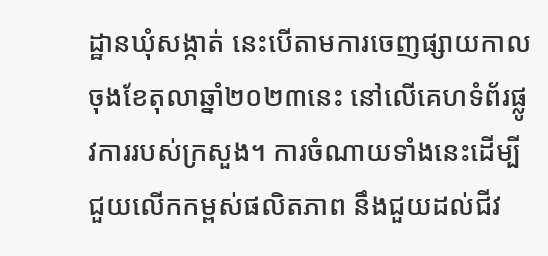ដ្ឋានឃុំសង្កាត់ នេះបើតាមការចេញផ្សាយកាលចុងខែតុលាឆ្នាំ២០២៣នេះ នៅលើគេហទំព័រផ្លូវការរបស់ក្រសួង។ ការចំណាយទាំងនេះដើម្បីជួយលើកកម្ពស់ផលិតភាព នឹងជួយដល់ជីវ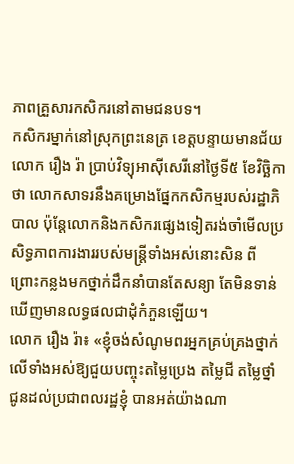ភាពគ្រួសារកសិករនៅតាមជនបទ។
កសិករម្នាក់នៅស្រុកព្រះនេត្រ ខេត្តបន្ទាយមានជ័យ លោក រឿង រ៉ា ប្រាប់វិទ្យុអាស៊ីសេរីនៅថ្ងៃទី៥ ខែវិច្ឆិកា ថា លោកសាទរនឹងគម្រោងផ្នែកកសិកម្មរបស់រដ្ឋាភិបាល ប៉ុន្តែលោកនិងកសិករផ្សេងទៀតរង់ចាំមើលប្រសិទ្ធភាពការងាររបស់មន្ត្រីទាំងអស់នោះសិន ពីព្រោះកន្លងមកថ្នាក់ដឹកនាំបានតែសន្យា តែមិនទាន់ឃើញមានលទ្ធផលជាដុំកំភួនឡើយ។
លោក រឿង រ៉ា៖ «ខ្ញុំចង់សំណូមពរអ្នកគ្រប់គ្រងថ្នាក់លើទាំងអស់ឱ្យជួយបញ្ចុះតម្លៃប្រេង តម្លៃជី តម្លៃថ្នាំ ជូនដល់ប្រជាពលរដ្ឋខ្ញុំ បានអត់យ៉ាងណា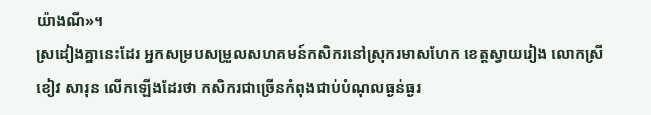យ៉ាងណី»។
ស្រដៀងគ្នានេះដែរ អ្នកសម្របសម្រួលសហគមន៍កសិករនៅស្រុករមាសហែក ខេត្តស្វាយរៀង លោកស្រី ខៀវ សារុន លើកឡើងដែរថា កសិករជាច្រើនកំពុងជាប់បំណុលធ្ងន់ធ្ងរ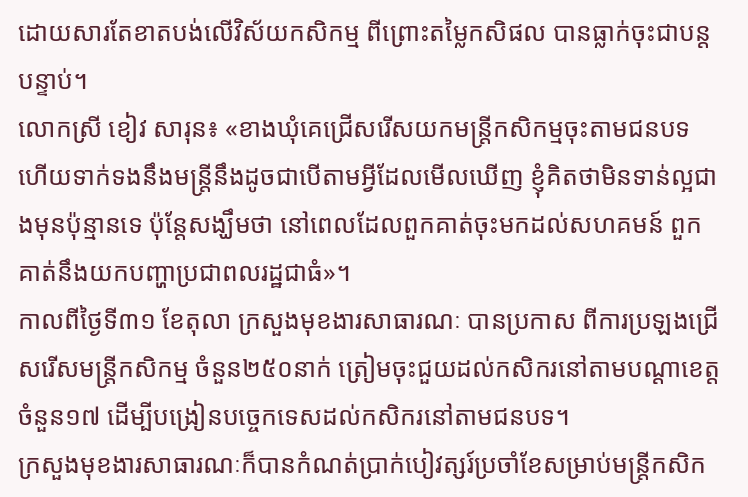ដោយសារតែខាតបង់លើវិស័យកសិកម្ម ពីព្រោះតម្លៃកសិផល បានធ្លាក់ចុះជាបន្តបន្ទាប់។
លោកស្រី ខៀវ សារុន៖ «ខាងឃុំគេជ្រើសរើសយកមន្ត្រីកសិកម្មចុះតាមជនបទ ហើយទាក់ទងនឹងមន្ត្រីនឹងដូចជាបើតាមអ្វីដែលមើលឃើញ ខ្ញុំគិតថាមិនទាន់ល្អជាងមុនប៉ុន្មានទេ ប៉ុន្តែសង្ឃឹមថា នៅពេលដែលពួកគាត់ចុះមកដល់សហគមន៍ ពួកគាត់នឹងយកបញ្ហាប្រជាពលរដ្ឋជាធំ»។
កាលពីថ្ងៃទី៣១ ខែតុលា ក្រសួងមុខងារសាធារណៈ បានប្រកាស ពីការប្រឡងជ្រើសរើសមន្ត្រីកសិកម្ម ចំនួន២៥០នាក់ ត្រៀមចុះជួយដល់កសិករនៅតាមបណ្ដាខេត្តចំនួន១៧ ដើម្បីបង្រៀនបច្ចេកទេសដល់កសិករនៅតាមជនបទ។
ក្រសួងមុខងារសាធារណៈក៏បានកំណត់ប្រាក់បៀវត្សរ៍ប្រចាំខែសម្រាប់មន្ត្រីកសិក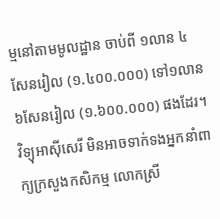ម្មនៅតាមមូលដ្ឋាន ចាប់ពី ១លាន ៤សែនរៀល (១.៤០០.០០០) ទៅ១លាន ៦សែនរៀល (១.៦០០.០០០) ផងដែរ។
វិទ្យុអាស៊ីសេរី មិនអាចទាក់ទងអ្នកនាំពាក្យក្រសួងកសិកម្ម លោកស្រី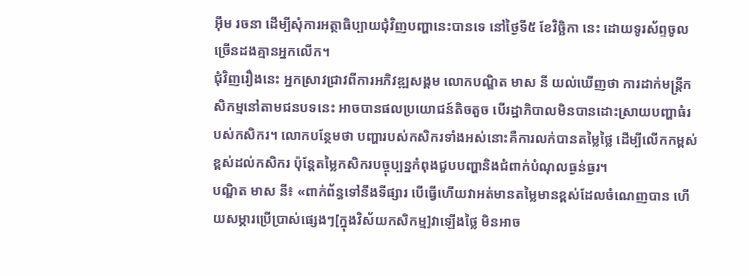អ៊ឹម រចនា ដើម្បីសុំការអត្ថាធិប្បាយជុំវិញបញ្ហានេះបានទេ នៅថ្ងៃទី៥ ខែវិច្ឆិកា នេះ ដោយទូរស័ព្ទចូលច្រើនដងគ្មានអ្នកលើក។
ជុំវិញរឿងនេះ អ្នកស្រាវជ្រាវពីការអភិវឌ្ឍសង្គម លោកបណ្ឌិត មាស នី យល់ឃើញថា ការដាក់មន្ត្រីកសិកម្មនៅតាមជនបទនេះ អាចបានផលប្រយោជន៍តិចតួច បើរដ្ឋាភិបាលមិនបានដោះស្រាយបញ្ហាធំរបស់កសិករ។ លោកបន្ថែមថា បញ្ហារបស់កសិករទាំងអស់នោះគឺការលក់បានតម្លៃថ្លៃ ដើម្បីលើកកម្ពស់ខ្ពស់ដល់កសិករ ប៉ុន្តែតម្លៃកសិករបច្ចុប្បន្នកំពុងជួបបញ្ហានិងជំពាក់បំណុលធ្ងន់ធ្ងរ។
បណ្ឌិត មាស នី៖ «ពាក់ព័ន្ធទៅនឹងទីផ្សារ បើធ្វើហើយវាអត់មានតម្លៃមានខ្ពស់ដែលចំណេញបាន ហើយសម្ភារប្រើប្រាស់ផ្សេងៗ[ក្នុងវិស័យកសិកម្ម]វាឡើងថ្លៃ មិនអាច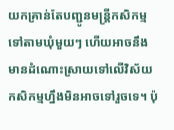យកគ្រាន់តែបញ្ជូនមន្ត្រីកសិកម្មទៅតាមឃុំមួយៗ ហើយអាចនឹងមានដំណោះស្រាយទៅលើវិស័យកសិកម្មហ្នឹងមិនអាចទៅរួចទេ។ ប៉ុ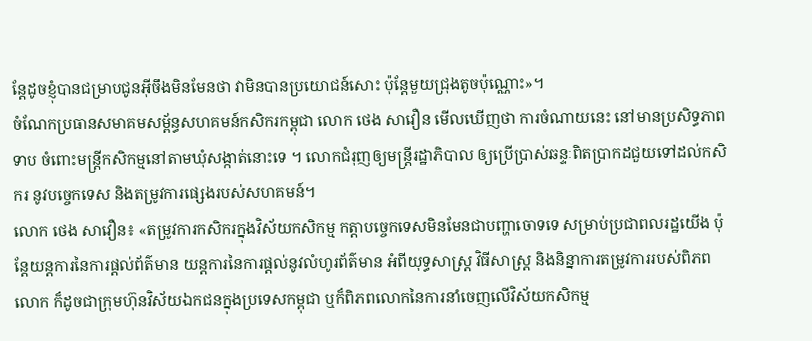ន្តែដូចខ្ញុំបានជម្រាបជូនអ៊ីចឹងមិនមែនថា វាមិនបានប្រយោជន៍សោះ ប៉ុន្តែមួយជ្រុងតូចប៉ុណ្ណោះ»។
ចំណែកប្រធានសមាគមសម្ព័ន្ធសហគមន៍កសិករកម្ពុជា លោក ថេង សាវឿន មើលឃើញថា ការចំណាយនេះ នៅមានប្រសិទ្ធភាពទាប ចំពោះមន្ត្រីកសិកម្មនៅតាមឃុំសង្កាត់នោះទេ ។ លោកជំរុញឲ្យមន្ត្រីរដ្ឋាភិបាល ឲ្យប្រើប្រាស់ឆន្ទៈពិតប្រាកដជួយទៅដល់កសិករ នូវបច្ចេកទេស និងតម្រូវការផ្សេងរបស់សហគមន៍។
លោក ថេង សាវឿន៖ «តម្រូវការកសិករក្នុងវិស័យកសិកម្ម កត្តាបច្ចេកទេសមិនមែនជាបញ្ហាចោទទេ សម្រាប់ប្រជាពលរដ្ឋយើង ប៉ុន្តែយន្តការនៃការផ្ដល់ព័ត៌មាន យន្តការនៃការផ្ដល់នូវលំហូរព័ត៌មាន អំពីយុទ្ធសាស្ត្រ វិធីសាស្ត្រ និងនិន្នាការតម្រូវការរបស់ពិភពលោក ក៏ដូចជាក្រុមហ៊ុនវិស័យឯកជនក្នុងប្រទេសកម្ពុជា ឬក៏ពិភពលោកនៃការនាំចេញលើវិស័យកសិកម្ម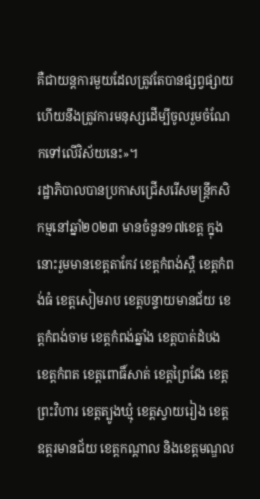គឺជាយន្តការមួយដែលត្រូវតែបានផ្សព្វផ្សាយ ហើយនឹងត្រូវការមនុស្សដើម្បីចូលរួមចំណែកទៅលើវិស័យនេះ»។
រដ្ឋាភិបាលបានប្រកាសជ្រើសរើសមន្ត្រីកសិកម្មនៅឆ្នាំ២០២៣ មានចំនួន១៧ខេត្ត ក្នុងនោះរួមមានខេត្តតាកែវ ខេត្តកំពង់ស្ពឺ ខេត្តកំពង់ធំ ខេត្តសៀមរាប ខេត្តបន្ទាយមានជ័យ ខេត្តកំពង់ចាម ខេត្តកំពង់ឆ្នាំង ខេត្តបាត់ដំបង ខេត្តកំពត ខេត្តពោធិ៍សាត់ ខេត្តព្រៃវែង ខេត្តព្រះវិហារ ខេត្តត្បូងឃ្មុំ ខេត្តស្វាយរៀង ខេត្តឧត្តរមានជ័យ ខេត្តកណ្តាល និងខេត្តមណ្ឌល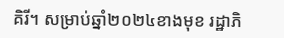គិរី។ សម្រាប់ឆ្នាំ២០២៤ខាងមុខ រដ្ឋាភិ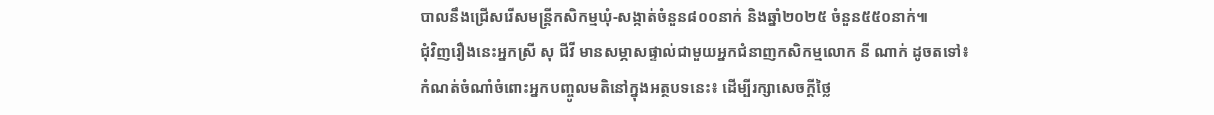បាលនឹងជ្រើសរើសមន្ត្រីកសិកម្មឃុំ-សង្កាត់ចំនួន៨០០នាក់ និងឆ្នាំ២០២៥ ចំនួន៥៥០នាក់៕
ជុំវិញរឿងនេះអ្នកស្រី សុ ជីវី មានសម្ភាសផ្ទាល់ជាមួយអ្នកជំនាញកសិកម្មលោក នី ណាក់ ដូចតទៅ៖
កំណត់ចំណាំចំពោះអ្នកបញ្ចូលមតិនៅក្នុងអត្ថបទនេះ៖ ដើម្បីរក្សាសេចក្ដីថ្លៃ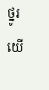ថ្នូរ យើ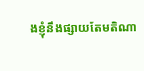ងខ្ញុំនឹងផ្សាយតែមតិណា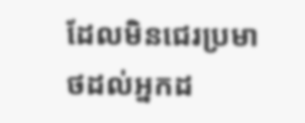ដែលមិនជេរប្រមាថដល់អ្នកដ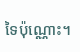ទៃប៉ុណ្ណោះ។